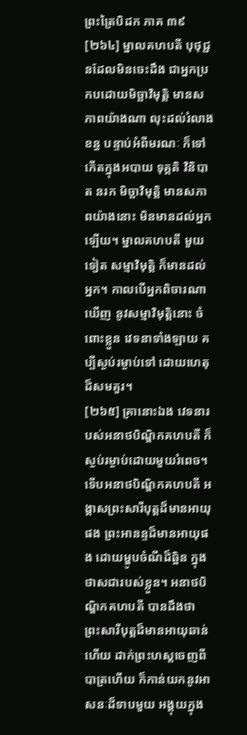ព្រះត្រៃបិដក ភាគ ៣៩
[២៦៤] ម្នាលគហបតី បុថុជ្ជនដែលមិនចេះដឹង ជាអ្នកប្រកបដោយមិច្ឆាវិមុត្តិ មានសភាពយ៉ាងណា លុះដល់រំលាងខន្ធ បន្ទាប់អំពីមរណៈ ក៏ទៅកើតក្នុងអបាយ ទុគ្គតិ វិនិបាត នរក មិច្ឆាវិមុត្តិ មានសភាពយ៉ាងនោះ មិនមានដល់អ្នកឡើយ។ ម្នាលគហបតី មួយទៀត សម្មាវិមុត្តិ ក៏មានដល់អ្នក។ កាលបើអ្នកពិចារណាឃើញ នូវសម្មាវិមុត្តិនោះ ចំពោះខ្លួន វេទនាទាំងឡាយ គប្បីស្ងប់រម្ងាប់ទៅ ដោយហេតុដ៏សមគួរ។
[២៦៥] គ្រានោះឯង វេទនារបស់អនាថបិណ្ឌិកគហបតី ក៏ស្ងប់រម្ងាប់ដោយមួយរំពេច។ ទើបអនាថបិណ្ឌិកគហបតី អង្គាសព្រះសារីបុត្តដ៏មានអាយុផង ព្រះអានន្ទដ៏មានអាយុផង ដោយម្ហូបចំណីដ៏ឆ្អិន ក្នុងថាសជារបស់ខ្លួន។ អនាថបិណ្ឌិកគហបតី បានដឹងថា ព្រះសារីបុត្តដ៏មានអាយុឆាន់ហើយ ដាក់ព្រះហស្តចេញពីបាត្រហើយ ក៏កាន់យកនូវអាសនៈដ៏ទាបមួយ អង្គុយក្នុង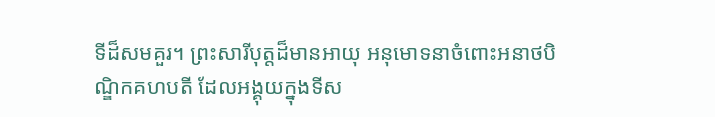ទីដ៏សមគួរ។ ព្រះសារីបុត្តដ៏មានអាយុ អនុមោទនាចំពោះអនាថបិណ្ឌិកគហបតី ដែលអង្គុយក្នុងទីស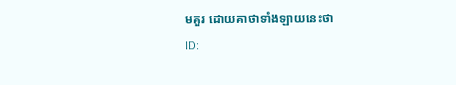មគួរ ដោយគាថាទាំងឡាយនេះថា
ID: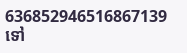636852946516867139
ទៅ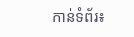កាន់ទំព័រ៖